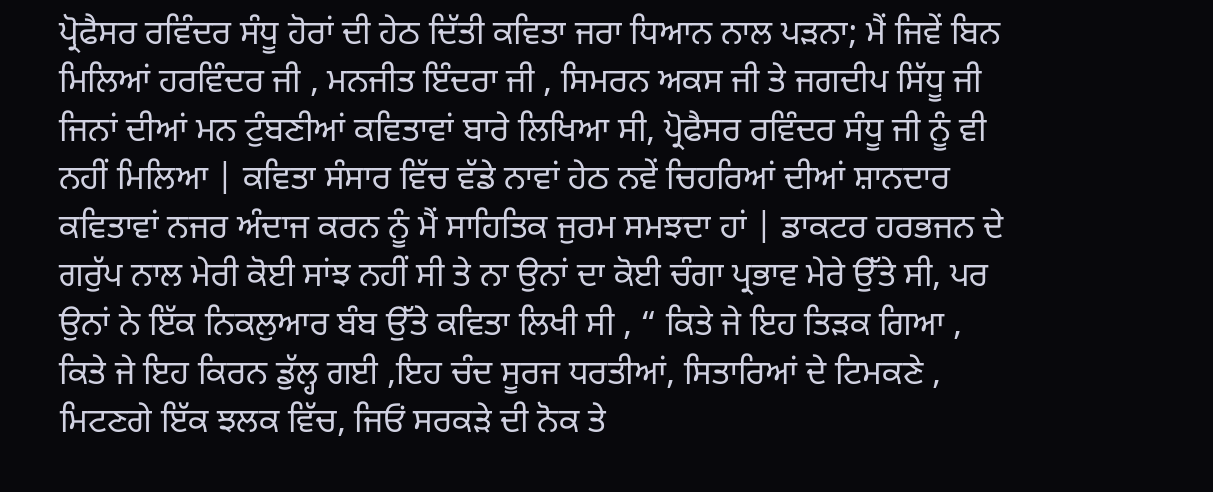ਪ੍ਰੋਫੈਸਰ ਰਵਿੰਦਰ ਸੰਧੂ ਹੋਰਾਂ ਦੀ ਹੇਠ ਦਿੱਤੀ ਕਵਿਤਾ ਜਰਾ ਧਿਆਨ ਨਾਲ ਪੜਨਾ; ਮੈਂ ਜਿਵੇਂ ਬਿਨ ਮਿਲਿਆਂ ਹਰਵਿੰਦਰ ਜੀ , ਮਨਜੀਤ ਇੰਦਰਾ ਜੀ , ਸਿਮਰਨ ਅਕਸ ਜੀ ਤੇ ਜਗਦੀਪ ਸਿੱਧੂ ਜੀ ਜਿਨਾਂ ਦੀਆਂ ਮਨ ਟੁੰਬਣੀਆਂ ਕਵਿਤਾਵਾਂ ਬਾਰੇ ਲਿਖਿਆ ਸੀ, ਪ੍ਰੋਫੈਸਰ ਰਵਿੰਦਰ ਸੰਧੂ ਜੀ ਨੂੰ ਵੀ ਨਹੀਂ ਮਿਲਿਆ | ਕਵਿਤਾ ਸੰਸਾਰ ਵਿੱਚ ਵੱਡੇ ਨਾਵਾਂ ਹੇਠ ਨਵੇਂ ਚਿਹਰਿਆਂ ਦੀਆਂ ਸ਼ਾਨਦਾਰ ਕਵਿਤਾਵਾਂ ਨਜਰ ਅੰਦਾਜ ਕਰਨ ਨੂੰ ਮੈਂ ਸਾਹਿਤਿਕ ਜੁਰਮ ਸਮਝਦਾ ਹਾਂ | ਡਾਕਟਰ ਹਰਭਜਨ ਦੇ ਗਰੁੱਪ ਨਾਲ ਮੇਰੀ ਕੋਈ ਸਾਂਝ ਨਹੀਂ ਸੀ ਤੇ ਨਾ ਉਨਾਂ ਦਾ ਕੋਈ ਚੰਗਾ ਪ੍ਰਭਾਵ ਮੇਰੇ ਉੱਤੇ ਸੀ, ਪਰ ਉਨਾਂ ਨੇ ਇੱਕ ਨਿਕਲੁਆਰ ਬੰਬ ਉੱਤੇ ਕਵਿਤਾ ਲਿਖੀ ਸੀ , “ ਕਿਤੇ ਜੇ ਇਹ ਤਿੜਕ ਗਿਆ , ਕਿਤੇ ਜੇ ਇਹ ਕਿਰਨ ਡੁੱਲ੍ਹ ਗਈ ,ਇਹ ਚੰਦ ਸੂਰਜ ਧਰਤੀਆਂ, ਸਿਤਾਰਿਆਂ ਦੇ ਟਿਮਕਣੇ , ਮਿਟਣਗੇ ਇੱਕ ਝਲਕ ਵਿੱਚ, ਜਿਓਂ ਸਰਕੜੇ ਦੀ ਨੋਕ ਤੇ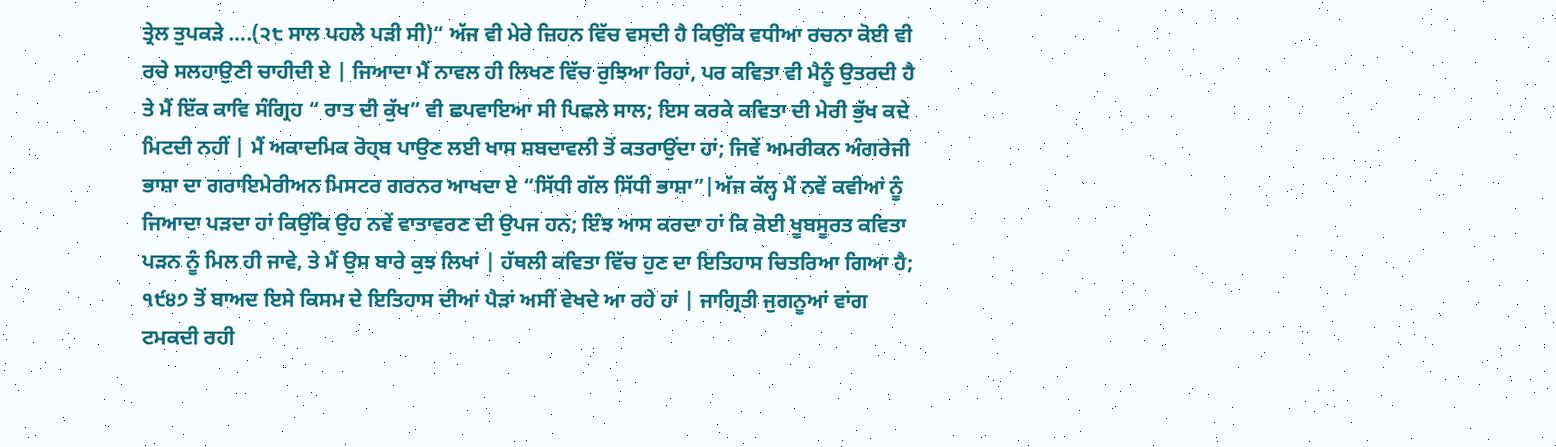ਤ੍ਰੇਲ ਤੁਪਕੜੇ ….(੨੮ ਸਾਲ ਪਹਲੇ ਪੜੀ ਸੀ)“ ਅੱਜ ਵੀ ਮੇਰੇ ਜ਼ਿਹਨ ਵਿੱਚ ਵਸਦੀ ਹੈ ਕਿਉਂਕਿ ਵਧੀਆ ਰਚਨਾ ਕੋਈ ਵੀ ਰਚੇ ਸਲਹਾਉਣੀ ਚਾਹੀਦੀ ਏ | ਜਿਆਦਾ ਮੈਂ ਨਾਵਲ ਹੀ ਲਿਖਣ ਵਿੱਚ ਰੁਝਿਆ ਰਿਹਾਂ, ਪਰ ਕਵਿਤਾ ਵੀ ਮੈਨੂੰ ਉਤਰਦੀ ਹੈ ਤੇ ਮੈਂ ਇੱਕ ਕਾਵਿ ਸੰਗ੍ਰਿਹ “ ਰਾਤ ਦੀ ਕੁੱਖ” ਵੀ ਛਪਵਾਇਆ ਸੀ ਪਿਛਲੇ ਸਾਲ; ਇਸ ਕਰਕੇ ਕਵਿਤਾ ਦੀ ਮੇਰੀ ਭੁੱਖ ਕਦੇ ਮਿਟਦੀ ਨਹੀਂ | ਮੈਂ ਅਕਾਦਮਿਕ ਰੋਹ੍ਬ ਪਾਉਣ ਲਈ ਖਾਸ ਸ਼ਬਦਾਵਲੀ ਤੋਂ ਕਤਰਾਉਂਦਾ ਹਾਂ; ਜਿਵੇਂ ਅਮਰੀਕਨ ਅੰਗਰੇਜੀ ਭਾਸ਼ਾ ਦਾ ਗਰਾਇਮੇਰੀਅਨ ਮਿਸਟਰ ਗਰਨਰ ਆਖਦਾ ਏ “ਸਿੱਧੀ ਗੱਲ ਸਿੱਧੀ ਭਾਸ਼ਾ”|ਅੱਜ ਕੱਲ੍ਹ ਮੈਂ ਨਵੇਂ ਕਵੀਆਂ ਨੂੰ ਜਿਆਦਾ ਪੜਦਾ ਹਾਂ ਕਿਉਂਕਿ ਉਹ ਨਵੇਂ ਵਾਤਾਵਰਣ ਦੀ ਉਪਜ ਹਨ; ਇੰਝ ਆਸ ਕਰਦਾ ਹਾਂ ਕਿ ਕੋਈ ਖੂਬਸੂਰਤ ਕਵਿਤਾ ਪੜਨ ਨੂੰ ਮਿਲ ਹੀ ਜਾਵੇ, ਤੇ ਮੈਂ ਉਸ ਬਾਰੇ ਕੁਝ ਲਿਖਾਂ | ਹੱਥਲੀ ਕਵਿਤਾ ਵਿੱਚ ਹੁਣ ਦਾ ਇਤਿਹਾਸ ਚਿਤਰਿਆ ਗਿਆ ਹੈ; ੧੯੪੭ ਤੋਂ ਬਾਅਦ ਇਸੇ ਕਿਸਮ ਦੇ ਇਤਿਹਾਸ ਦੀਆਂ ਪੈੜਾਂ ਅਸੀਂ ਵੇਖਦੇ ਆ ਰਹੇ ਹਾਂ | ਜਾਗ੍ਰਿਤੀ ਜੁਗਨੂਆਂ ਵਾਂਗ ਟਮਕਦੀ ਰਹੀ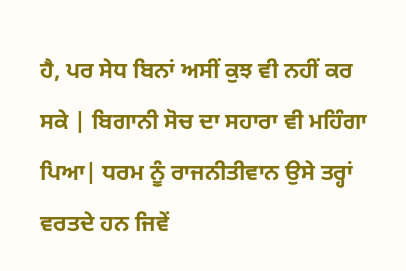ਹੈ, ਪਰ ਸੇਧ ਬਿਨਾਂ ਅਸੀਂ ਕੁਝ ਵੀ ਨਹੀਂ ਕਰ ਸਕੇ | ਬਿਗਾਨੀ ਸੋਚ ਦਾ ਸਹਾਰਾ ਵੀ ਮਹਿੰਗਾ ਪਿਆ| ਧਰਮ ਨੂੰ ਰਾਜਨੀਤੀਵਾਨ ਉਸੇ ਤਰ੍ਹਾਂ ਵਰਤਦੇ ਹਨ ਜਿਵੇਂ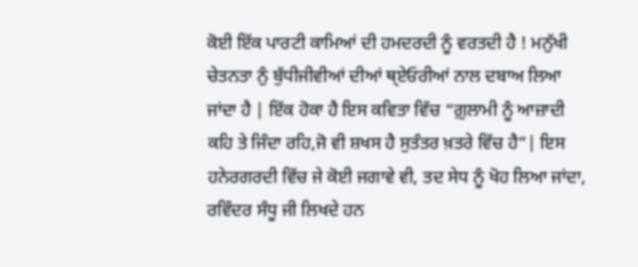ਕੋਈ ਇੱਕ ਪਾਰਟੀ ਕਾਮਿਆਂ ਦੀ ਹਮਦਰਦੀ ਨੂੰ ਵਰਤਦੀ ਹੈ ! ਮਨੁੱਖੀ ਚੇਤਨਤਾ ਨੁੰ ਬੁੱਧੀਜੀਵੀਆਂ ਦੀਆਂ ਥ੍ਏਓਰੀਆਂ ਨਾਲ ਦਬਾਅ ਲਿਆ ਜਾਂਦਾ ਹੈ | ਇੱਕ ਹੋਕਾ ਹੈ ਇਸ ਕਵਿਤਾ ਵਿੱਚ “ਗ਼ੁਲਾਮੀ ਨੂੰ ਆਜ਼ਾਦੀ ਕਹਿ ਤੇ ਜਿੰਦਾ ਰਹਿ,ਜੋ ਵੀ ਸ਼ਖਸ ਹੈ ਸੁਤੰਤਰ ਖ਼ਤਰੇ ਵਿੱਚ ਹੈ”| ਇਸ ਹਨੇਰਗਰਦੀ ਵਿੱਚ ਜੇ ਕੋਈ ਜਗਾਵੇ ਵੀ, ਤਦ ਸੇਧ ਨੂੰ ਖੋਹ ਲਿਆ ਜਾਂਦਾ, ਰਵਿੰਦਰ ਸੰਧੂ ਜੀ ਲਿਖਦੇ ਹਨ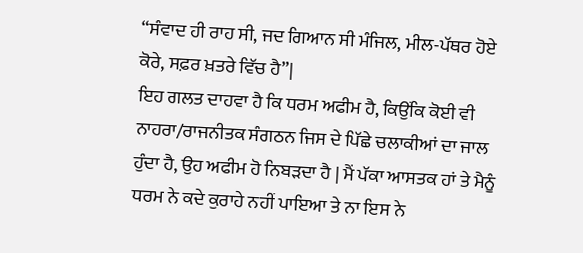“ਸੰਵਾਦ ਹੀ ਰਾਹ ਸੀ, ਜਦ ਗਿਆਨ ਸੀ ਮੰਜਿਲ, ਮੀਲ-ਪੱਥਰ ਹੋਏ ਕੋਰੇ, ਸਫ਼ਰ ਖ਼ਤਰੇ ਵਿੱਚ ਹੈ”|
ਇਹ ਗਲਤ ਦਾਹਵਾ ਹੈ ਕਿ ਧਰਮ ਅਫੀਮ ਹੈ, ਕਿਉਂਕਿ ਕੋਈ ਵੀ ਨਾਹਰਾ/ਰਾਜਨੀਤਕ ਸੰਗਠਨ ਜਿਸ ਦੇ ਪਿੱਛੇ ਚਲਾਕੀਆਂ ਦਾ ਜਾਲ ਹੁੰਦਾ ਹੈ, ਉਹ ਅਫੀਮ ਹੋ ਨਿਬੜਦਾ ਹੈ | ਮੈਂ ਪੱਕਾ ਆਸਤਕ ਹਾਂ ਤੇ ਮੈਨੂੰ ਧਰਮ ਨੇ ਕਦੇ ਕੁਰਾਹੇ ਨਹੀਂ ਪਾਇਆ ਤੇ ਨਾ ਇਸ ਨੇ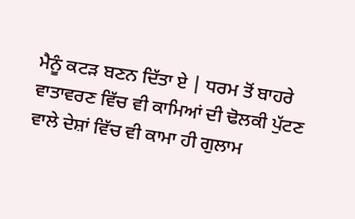ਮੈਨੂੰ ਕਟੜ ਬਣਨ ਦਿੱਤਾ ਏ | ਧਰਮ ਤੋਂ ਬਾਹਰੇ ਵਾਤਾਵਰਣ ਵਿੱਚ ਵੀ ਕਾਮਿਆਂ ਦੀ ਢੋਲਕੀ ਪੁੱਟਣ ਵਾਲੇ ਦੇਸ਼ਾਂ ਵਿੱਚ ਵੀ ਕਾਮਾ ਹੀ ਗੁਲਾਮ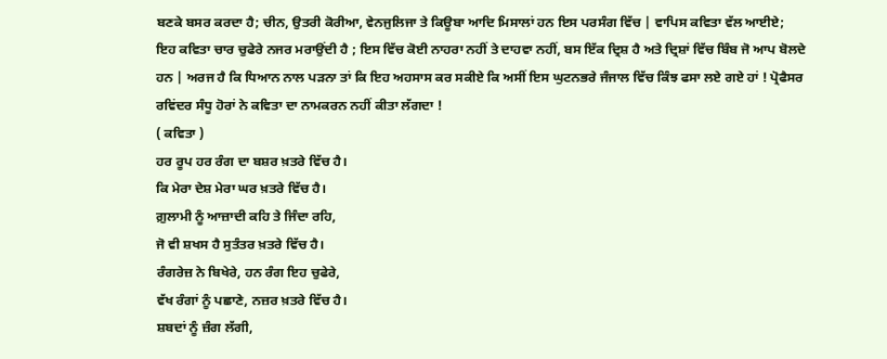ਬਣਕੇ ਬਸਰ ਕਰਦਾ ਹੈ; ਚੀਨ, ਉਤਰੀ ਕੋਰੀਆ, ਵੇਨਜੁਲਿਜਾ ਤੇ ਕਿਊਬਾ ਆਦਿ ਮਿਸਾਲਾਂ ਹਨ ਇਸ ਪਰਸੰਗ ਵਿੱਚ | ਵਾਪਿਸ ਕਵਿਤਾ ਵੱਲ ਆਈਏ; ਇਹ ਕਵਿਤਾ ਚਾਰ ਚੁਫੇਰੇ ਨਜਰ ਮਰਾਉਂਦੀ ਹੈ ; ਇਸ ਵਿੱਚ ਕੋਈ ਨਾਹਰਾ ਨਹੀਂ ਤੇ ਦਾਹਵਾ ਨਹੀਂ, ਬਸ ਇੱਕ ਦ੍ਰਿਸ਼ ਹੈ ਅਤੇ ਦ੍ਰਿਸ਼ਾਂ ਵਿੱਚ ਬਿੰਬ ਜੋ ਆਪ ਬੋਲਦੇ ਹਨ | ਅਰਜ ਹੈ ਕਿ ਧਿਆਨ ਨਾਲ ਪੜਨਾ ਤਾਂ ਕਿ ਇਹ ਅਹਸਾਸ ਕਰ ਸਕੀਏ ਕਿ ਅਸੀਂ ਇਸ ਘੁਟਨਭਰੇ ਜੰਜਾਲ ਵਿੱਚ ਕਿੰਝ ਫਸਾ ਲਏ ਗਏ ਹਾਂ ! ਪ੍ਰੋਫੈਸਰ ਰਵਿਂਦਰ ਸੰਧੂ ਹੋਰਾਂ ਨੇ ਕਵਿਤਾ ਦਾ ਨਾਮਕਰਨ ਨਹੀਂ ਕੀਤਾ ਲੱਗਦਾ !
( ਕਵਿਤਾ )
ਹਰ ਰੂਪ ਹਰ ਰੰਗ ਦਾ ਬਸ਼ਰ ਖ਼ਤਰੇ ਵਿੱਚ ਹੈ।
ਕਿ ਮੇਰਾ ਦੇਸ਼ ਮੇਰਾ ਘਰ ਖ਼ਤਰੇ ਵਿੱਚ ਹੈ।
ਗ਼ੁਲਾਮੀ ਨੂੰ ਆਜ਼ਾਦੀ ਕਹਿ ਤੇ ਜਿੰਦਾ ਰਹਿ,
ਜੋ ਵੀ ਸ਼ਖਸ ਹੈ ਸੁਤੰਤਰ ਖ਼ਤਰੇ ਵਿੱਚ ਹੈ।
ਰੰਗਰੇਜ਼ ਨੇ ਬਿਖੇਰੇ, ਹਨ ਰੰਗ ਇਹ ਚੁਫੇਰੇ,
ਵੱਖ ਰੰਗਾਂ ਨੂੰ ਪਛਾਣੇ, ਨਜ਼ਰ ਖ਼ਤਰੇ ਵਿੱਚ ਹੈ।
ਸ਼ਬਦਾਂ ਨੂੰ ਜ਼ੰਗ ਲੱਗੀ,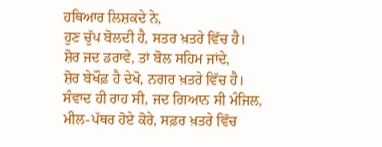ਹਥਿਆਰ ਲਿਸ਼ਕਦੇ ਨੇ,
ਹੁਣ ਚੁੱਪ ਬੋਲਦੀ ਹੈ, ਸਤਰ ਖ਼ਤਰੇ ਵਿੱਚ ਹੈ।
ਸ਼ੋਰ ਜਦ ਡਰਾਵੇ, ਤਾਂ ਬੋਲ ਸਹਿਮ ਜਾਂਦੇ,
ਸ਼ੋਰ ਬੇਖੌਫ਼ ਹੈ ਦੇਖੋ, ਨਗਰ ਖ਼ਤਰੇ ਵਿੱਚ ਹੈ।
ਸੰਵਾਦ ਹੀ ਰਾਹ ਸੀ, ਜਦ ਗਿਆਨ ਸੀ ਮੰਜਿਲ,
ਮੀਲ-ਪੱਥਰ ਹੋਏ ਕੋਰੇ, ਸਫ਼ਰ ਖ਼ਤਰੇ ਵਿੱਚ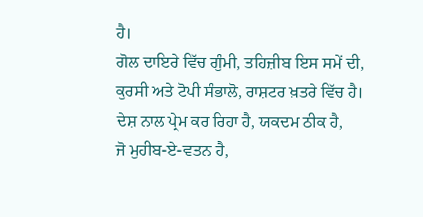ਹੈ।
ਗੋਲ ਦਾਇਰੇ ਵਿੱਚ ਗੁੰਮੀ, ਤਹਿਜ਼ੀਬ ਇਸ ਸਮੇਂ ਦੀ,
ਕੁਰਸੀ ਅਤੇ ਟੋਪੀ ਸੰਭਾਲੋ, ਰਾਸ਼ਟਰ ਖ਼ਤਰੇ ਵਿੱਚ ਹੈ।
ਦੇਸ਼ ਨਾਲ ਪ੍ਰੇਮ ਕਰ ਰਿਹਾ ਹੈ, ਯਕਦਮ ਠੀਕ ਹੈ,
ਜੋ ਮੁਹੀਬ-ਏ-ਵਤਨ ਹੈ,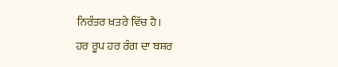ਨਿਰੰਤਰ ਖ਼ਤਰੇ ਵਿੱਚ ਹੈ।
ਹਰ ਰੂਪ ਹਰ ਰੰਗ ਦਾ ਬਸ਼ਰ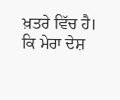ਖ਼ਤਰੇ ਵਿੱਚ ਹੈ।
ਕਿ ਮੇਰਾ ਦੇਸ਼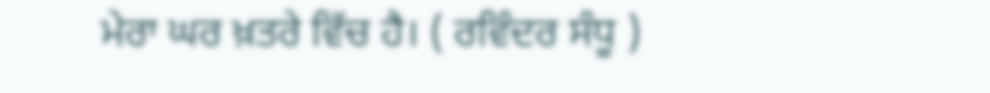ਮੇਰਾ ਘਰ ਖ਼ਤਰੇ ਵਿੱਚ ਹੈ। ( ਰਵਿੰਦਰ ਸੰਧੂ )